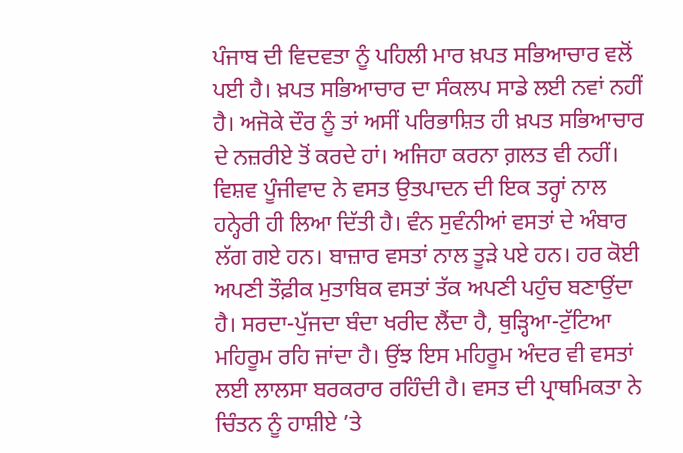ਪੰਜਾਬ ਦੀ ਵਿਦਵਤਾ ਨੂੰ ਪਹਿਲੀ ਮਾਰ ਖ਼ਪਤ ਸਭਿਆਚਾਰ ਵਲੋਂ ਪਈ ਹੈ। ਖ਼ਪਤ ਸਭਿਆਚਾਰ ਦਾ ਸੰਕਲਪ ਸਾਡੇ ਲਈ ਨਵਾਂ ਨਹੀਂ ਹੈ। ਅਜੋਕੇ ਦੌਰ ਨੂੰ ਤਾਂ ਅਸੀਂ ਪਰਿਭਾਸ਼ਿਤ ਹੀ ਖ਼ਪਤ ਸਭਿਆਚਾਰ ਦੇ ਨਜ਼ਰੀਏ ਤੋਂ ਕਰਦੇ ਹਾਂ। ਅਜਿਹਾ ਕਰਨਾ ਗ਼ਲਤ ਵੀ ਨਹੀਂ। ਵਿਸ਼ਵ ਪੂੰਜੀਵਾਦ ਨੇ ਵਸਤ ਉਤਪਾਦਨ ਦੀ ਇਕ ਤਰ੍ਹਾਂ ਨਾਲ ਹਨ੍ਹੇਰੀ ਹੀ ਲਿਆ ਦਿੱਤੀ ਹੈ। ਵੰਨ ਸੁਵੰਨੀਆਂ ਵਸਤਾਂ ਦੇ ਅੰਬਾਰ ਲੱਗ ਗਏ ਹਨ। ਬਾਜ਼ਾਰ ਵਸਤਾਂ ਨਾਲ ਤੂੜੇ ਪਏ ਹਨ। ਹਰ ਕੋਈ ਅਪਣੀ ਤੌਫ਼ੀਕ ਮੁਤਾਬਿਕ ਵਸਤਾਂ ਤੱਕ ਅਪਣੀ ਪਹੁੰਚ ਬਣਾਉਂਦਾ ਹੈ। ਸਰਦਾ-ਪੁੱਜਦਾ ਬੰਦਾ ਖਰੀਦ ਲੈਂਦਾ ਹੈ, ਥੁੜ੍ਹਿਆ-ਟੁੱਟਿਆ ਮਹਿਰੂਮ ਰਹਿ ਜਾਂਦਾ ਹੈ। ਉਂਝ ਇਸ ਮਹਿਰੂਮ ਅੰਦਰ ਵੀ ਵਸਤਾਂ ਲਈ ਲਾਲਸਾ ਬਰਕਰਾਰ ਰਹਿੰਦੀ ਹੈ। ਵਸਤ ਦੀ ਪ੍ਰਾਥਮਿਕਤਾ ਨੇ ਚਿੰਤਨ ਨੂੰ ਹਾਸ਼ੀਏ ’ਤੇ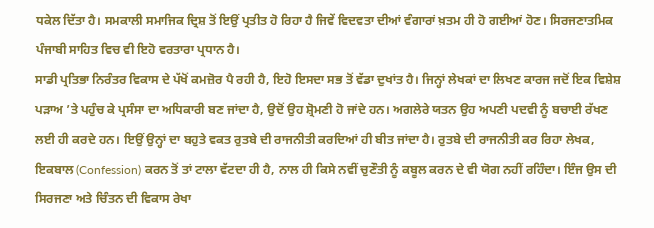ਧਕੇਲ ਦਿੱਤਾ ਹੈ। ਸਮਕਾਲੀ ਸਮਾਜਿਕ ਦ੍ਰਿਸ਼ ਤੋਂ ਇਉਂ ਪ੍ਰਤੀਤ ਹੋ ਰਿਹਾ ਹੈ ਜਿਵੇਂ ਵਿਦਵਤਾ ਦੀਆਂ ਵੰਗਾਰਾਂ ਖ਼ਤਮ ਹੀ ਹੋ ਗਈਆਂ ਹੋਣ। ਸਿਰਜਣਾਤਮਿਕ ਪੰਜਾਬੀ ਸਾਹਿਤ ਵਿਚ ਵੀ ਇਹੋ ਵਰਤਾਰਾ ਪ੍ਰਧਾਨ ਹੈ।
ਸਾਡੀ ਪ੍ਰਤਿਭਾ ਨਿਰੰਤਰ ਵਿਕਾਸ ਦੇ ਪੱਖੋਂ ਕਮਜ਼ੋਰ ਪੈ ਰਹੀ ਹੈ, ਇਹੋ ਇਸਦਾ ਸਭ ਤੋਂ ਵੱਡਾ ਦੁਖਾਂਤ ਹੈ। ਜਿਨ੍ਹਾਂ ਲੇਖਕਾਂ ਦਾ ਲਿਖਣ ਕਾਰਜ ਜਦੋਂ ਇਕ ਵਿਸ਼ੇਸ਼ ਪੜਾਅ ’ਤੇ ਪਹੁੰਚ ਕੇ ਪ੍ਰਸੰਸਾ ਦਾ ਅਧਿਕਾਰੀ ਬਣ ਜਾਂਦਾ ਹੈ, ਉਦੋਂ ਉਹ ਸ਼੍ਰੋਮਣੀ ਹੋ ਜਾਂਦੇ ਹਨ। ਅਗਲੇਰੇ ਯਤਨ ਉਹ ਅਪਣੀ ਪਦਵੀ ਨੂੰ ਬਚਾਈ ਰੱਖਣ ਲਈ ਹੀ ਕਰਦੇ ਹਨ। ਇਉਂ ਉਨ੍ਹਾਂ ਦਾ ਬਹੁਤੇ ਵਕਤ ਰੁਤਬੇ ਦੀ ਰਾਜਨੀਤੀ ਕਰਦਿਆਂ ਹੀ ਬੀਤ ਜਾਂਦਾ ਹੈ। ਰੁਤਬੇ ਦੀ ਰਾਜਨੀਤੀ ਕਰ ਰਿਹਾ ਲੇਖਕ, ਇਕਬਾਲ (Confession) ਕਰਨ ਤੋਂ ਤਾਂ ਟਾਲਾ ਵੱਟਦਾ ਹੀ ਹੈ, ਨਾਲ ਹੀ ਕਿਸੇ ਨਵੀਂ ਚੁਣੌਤੀ ਨੂੰ ਕਬੂਲ ਕਰਨ ਦੇ ਵੀ ਯੋਗ ਨਹੀਂ ਰਹਿੰਦਾ। ਇੰਜ ਉਸ ਦੀ ਸਿਰਜਣਾ ਅਤੇ ਚਿੰਤਨ ਦੀ ਵਿਕਾਸ ਰੇਖਾ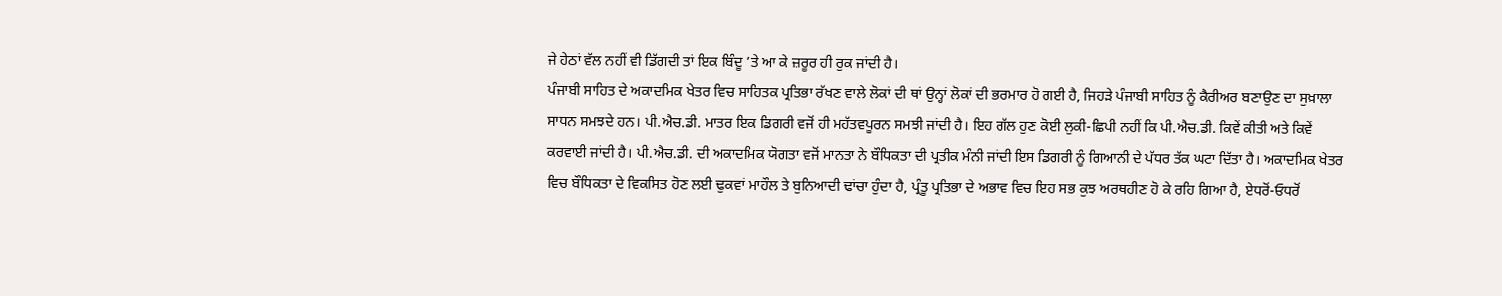ਜੇ ਹੇਠਾਂ ਵੱਲ ਨਹੀਂ ਵੀ ਡਿੱਗਦੀ ਤਾਂ ਇਕ ਬਿੰਦੂ ’ਤੇ ਆ ਕੇ ਜ਼ਰੂਰ ਹੀ ਰੁਕ ਜਾਂਦੀ ਹੈ।
ਪੰਜਾਬੀ ਸਾਹਿਤ ਦੇ ਅਕਾਦਮਿਕ ਖੇਤਰ ਵਿਚ ਸਾਹਿਤਕ ਪ੍ਰਤਿਭਾ ਰੱਖਣ ਵਾਲੇ ਲੋਕਾਂ ਦੀ ਥਾਂ ਉਨ੍ਹਾਂ ਲੋਕਾਂ ਦੀ ਭਰਮਾਰ ਹੋ ਗਈ ਹੈ, ਜਿਹੜੇ ਪੰਜਾਬੀ ਸਾਹਿਤ ਨੂੰ ਕੈਰੀਅਰ ਬਣਾਉਣ ਦਾ ਸੁਖ਼ਾਲਾ ਸਾਧਨ ਸਮਝਦੇ ਹਨ। ਪੀ.ਐਚ.ਡੀ. ਮਾਤਰ ਇਕ ਡਿਗਰੀ ਵਜੋਂ ਹੀ ਮਹੱਤਵਪੂਰਨ ਸਮਝੀ ਜਾਂਦੀ ਹੈ। ਇਹ ਗੱਲ ਹੁਣ ਕੋਈ ਲੁਕੀ-ਛਿਪੀ ਨਹੀਂ ਕਿ ਪੀ.ਐਚ.ਡੀ. ਕਿਵੇਂ ਕੀਤੀ ਅਤੇ ਕਿਵੇਂ ਕਰਵਾਈ ਜਾਂਦੀ ਹੈ। ਪੀ.ਐਚ.ਡੀ. ਦੀ ਅਕਾਦਮਿਕ ਯੋਗਤਾ ਵਜੋਂ ਮਾਨਤਾ ਨੇ ਬੌਧਿਕਤਾ ਦੀ ਪ੍ਰਤੀਕ ਮੰਨੀ ਜਾਂਦੀ ਇਸ ਡਿਗਰੀ ਨੂੰ ਗਿਆਨੀ ਦੇ ਪੱਧਰ ਤੱਕ ਘਟਾ ਦਿੱਤਾ ਹੈ। ਅਕਾਦਮਿਕ ਖੇਤਰ ਵਿਚ ਬੌਧਿਕਤਾ ਦੇ ਵਿਕਸਿਤ ਹੋਣ ਲਈ ਢੁਕਵਾਂ ਮਾਹੌਲ ਤੇ ਬੁਨਿਆਦੀ ਢਾਂਚਾ ਹੁੰਦਾ ਹੈ, ਪ੍ਰੰਤੂ ਪ੍ਰਤਿਭਾ ਦੇ ਅਭਾਵ ਵਿਚ ਇਹ ਸਭ ਕੁਝ ਅਰਥਹੀਣ ਹੋ ਕੇ ਰਹਿ ਗਿਆ ਹੈ, ਏਧਰੋਂ-ਓਧਰੋਂ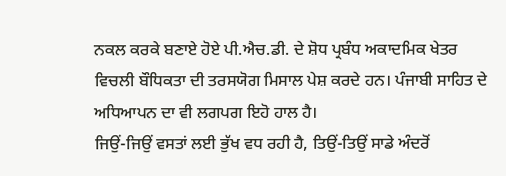ਨਕਲ ਕਰਕੇ ਬਣਾਏ ਹੋਏ ਪੀ.ਐਚ.ਡੀ. ਦੇ ਸ਼ੋਧ ਪ੍ਰਬੰਧ ਅਕਾਦਮਿਕ ਖੇਤਰ ਵਿਚਲੀ ਬੌਧਿਕਤਾ ਦੀ ਤਰਸਯੋਗ ਮਿਸਾਲ ਪੇਸ਼ ਕਰਦੇ ਹਨ। ਪੰਜਾਬੀ ਸਾਹਿਤ ਦੇ ਅਧਿਆਪਨ ਦਾ ਵੀ ਲਗਪਗ ਇਹੋ ਹਾਲ ਹੈ।
ਜਿਉਂ-ਜਿਉਂ ਵਸਤਾਂ ਲਈ ਭੁੱਖ ਵਧ ਰਹੀ ਹੈ, ਤਿਉਂ-ਤਿਉਂ ਸਾਡੇ ਅੰਦਰੋਂ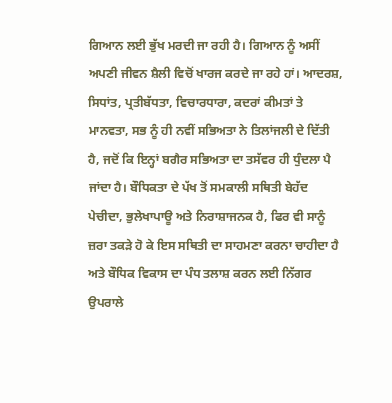ਗਿਆਨ ਲਈ ਭੁੱਖ ਮਰਦੀ ਜਾ ਰਹੀ ਹੈ। ਗਿਆਨ ਨੂੰ ਅਸੀਂ ਅਪਣੀ ਜੀਵਨ ਸ਼ੈਲੀ ਵਿਚੋਂ ਖਾਰਜ ਕਰਦੇ ਜਾ ਰਹੇ ਹਾਂ। ਆਦਰਸ਼, ਸਿਧਾਂਤ, ਪ੍ਰਤੀਬੱਧਤਾ, ਵਿਚਾਰਧਾਰਾ, ਕਦਰਾਂ ਕੀਮਤਾਂ ਤੇ ਮਾਨਵਤਾ, ਸਭ ਨੂੰ ਹੀ ਨਵੀਂ ਸਭਿਅਤਾ ਨੇ ਤਿਲਾਂਜਲੀ ਦੇ ਦਿੱਤੀ ਹੈ, ਜਦੋਂ ਕਿ ਇਨ੍ਹਾਂ ਬਗੈਰ ਸਭਿਅਤਾ ਦਾ ਤਸੱਵਰ ਹੀ ਧੁੰਦਲਾ ਪੈ ਜਾਂਦਾ ਹੈ। ਬੌਧਿਕਤਾ ਦੇ ਪੱਖ ਤੋਂ ਸਮਕਾਲੀ ਸਥਿਤੀ ਬੇਹੱਦ ਪੇਚੀਦਾ, ਭੁਲੇਖਾਪਾਊ ਅਤੇ ਨਿਰਾਸ਼ਾਜਨਕ ਹੈ, ਫਿਰ ਵੀ ਸਾਨੂੰ ਜ਼ਰਾ ਤਕੜੇ ਹੋ ਕੇ ਇਸ ਸਥਿਤੀ ਦਾ ਸਾਹਮਣਾ ਕਰਨਾ ਚਾਹੀਦਾ ਹੈ ਅਤੇ ਬੌਧਿਕ ਵਿਕਾਸ ਦਾ ਪੰਧ ਤਲਾਸ਼ ਕਰਨ ਲਈ ਨਿੱਗਰ ਉਪਰਾਲੇ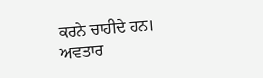ਕਰਨੇ ਚਾਹੀਦੇ ਹਨ।
ਅਵਤਾਰ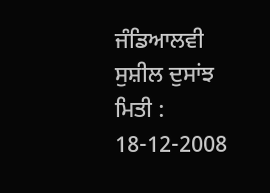ਜੰਡਿਆਲਵੀ
ਸੁਸ਼ੀਲ ਦੁਸਾਂਝ
ਮਿਤੀ : 18-12-2008